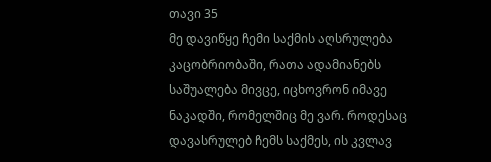თავი 35
მე დავიწყე ჩემი საქმის აღსრულება კაცობრიობაში, რათა ადამიანებს საშუალება მივცე, იცხოვრონ იმავე ნაკადში, რომელშიც მე ვარ. როდესაც დავასრულებ ჩემს საქმეს, ის კვლავ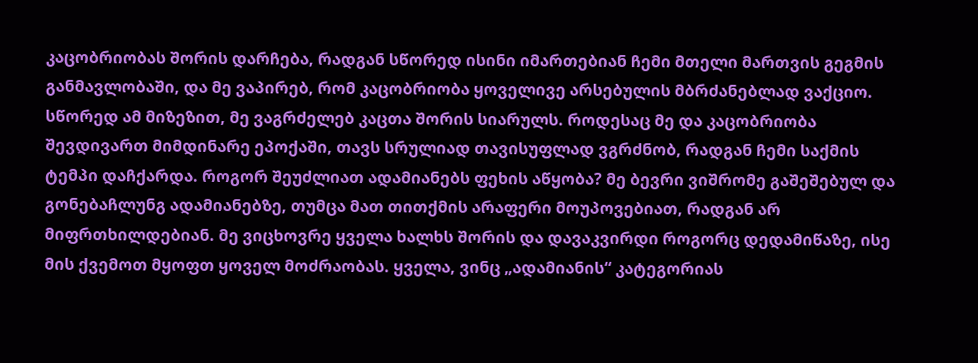კაცობრიობას შორის დარჩება, რადგან სწორედ ისინი იმართებიან ჩემი მთელი მართვის გეგმის განმავლობაში, და მე ვაპირებ, რომ კაცობრიობა ყოველივე არსებულის მბრძანებლად ვაქციო. სწორედ ამ მიზეზით, მე ვაგრძელებ კაცთა შორის სიარულს. როდესაც მე და კაცობრიობა შევდივართ მიმდინარე ეპოქაში, თავს სრულიად თავისუფლად ვგრძნობ, რადგან ჩემი საქმის ტემპი დაჩქარდა. როგორ შეუძლიათ ადამიანებს ფეხის აწყობა? მე ბევრი ვიშრომე გაშეშებულ და გონებაჩლუნგ ადამიანებზე, თუმცა მათ თითქმის არაფერი მოუპოვებიათ, რადგან არ მიფრთხილდებიან. მე ვიცხოვრე ყველა ხალხს შორის და დავაკვირდი როგორც დედამიწაზე, ისე მის ქვემოთ მყოფთ ყოველ მოძრაობას. ყველა, ვინც „ადამიანის“ კატეგორიას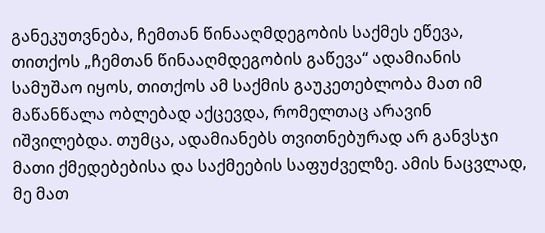განეკუთვნება, ჩემთან წინააღმდეგობის საქმეს ეწევა, თითქოს „ჩემთან წინააღმდეგობის გაწევა“ ადამიანის სამუშაო იყოს, თითქოს ამ საქმის გაუკეთებლობა მათ იმ მაწანწალა ობლებად აქცევდა, რომელთაც არავინ იშვილებდა. თუმცა, ადამიანებს თვითნებურად არ განვსჯი მათი ქმედებებისა და საქმეების საფუძველზე. ამის ნაცვლად, მე მათ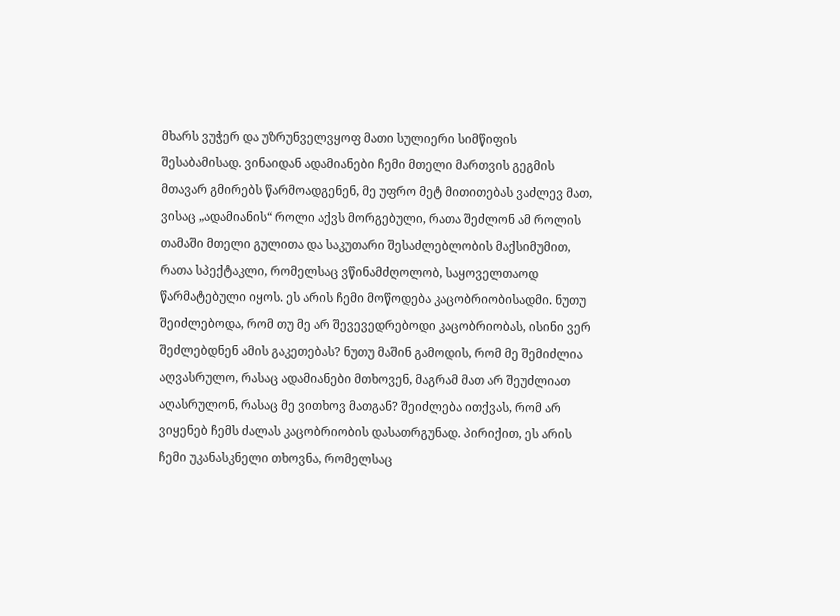მხარს ვუჭერ და უზრუნველვყოფ მათი სულიერი სიმწიფის შესაბამისად. ვინაიდან ადამიანები ჩემი მთელი მართვის გეგმის მთავარ გმირებს წარმოადგენენ, მე უფრო მეტ მითითებას ვაძლევ მათ, ვისაც „ადამიანის“ როლი აქვს მორგებული, რათა შეძლონ ამ როლის თამაში მთელი გულითა და საკუთარი შესაძლებლობის მაქსიმუმით, რათა სპექტაკლი, რომელსაც ვწინამძღოლობ, საყოველთაოდ წარმატებული იყოს. ეს არის ჩემი მოწოდება კაცობრიობისადმი. ნუთუ შეიძლებოდა, რომ თუ მე არ შევევედრებოდი კაცობრიობას, ისინი ვერ შეძლებდნენ ამის გაკეთებას? ნუთუ მაშინ გამოდის, რომ მე შემიძლია აღვასრულო, რასაც ადამიანები მთხოვენ, მაგრამ მათ არ შეუძლიათ აღასრულონ, რასაც მე ვითხოვ მათგან? შეიძლება ითქვას, რომ არ ვიყენებ ჩემს ძალას კაცობრიობის დასათრგუნად. პირიქით, ეს არის ჩემი უკანასკნელი თხოვნა, რომელსაც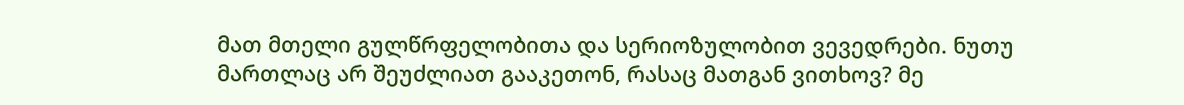მათ მთელი გულწრფელობითა და სერიოზულობით ვევედრები. ნუთუ მართლაც არ შეუძლიათ გააკეთონ, რასაც მათგან ვითხოვ? მე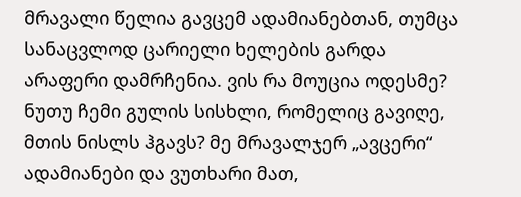მრავალი წელია გავცემ ადამიანებთან, თუმცა სანაცვლოდ ცარიელი ხელების გარდა არაფერი დამრჩენია. ვის რა მოუცია ოდესმე? ნუთუ ჩემი გულის სისხლი, რომელიც გავიღე, მთის ნისლს ჰგავს? მე მრავალჯერ „ავცერი“ ადამიანები და ვუთხარი მათ,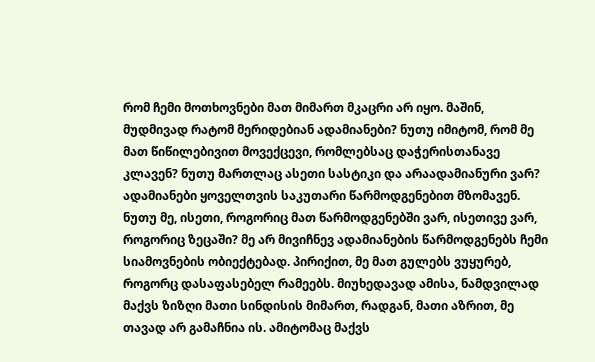რომ ჩემი მოთხოვნები მათ მიმართ მკაცრი არ იყო. მაშინ, მუდმივად რატომ მერიდებიან ადამიანები? ნუთუ იმიტომ, რომ მე მათ წიწილებივით მოვექცევი, რომლებსაც დაჭერისთანავე კლავენ? ნუთუ მართლაც ასეთი სასტიკი და არაადამიანური ვარ? ადამიანები ყოველთვის საკუთარი წარმოდგენებით მზომავენ. ნუთუ მე, ისეთი, როგორიც მათ წარმოდგენებში ვარ, ისეთივე ვარ, როგორიც ზეცაში? მე არ მივიჩნევ ადამიანების წარმოდგენებს ჩემი სიამოვნების ობიექტებად. პირიქით, მე მათ გულებს ვუყურებ, როგორც დასაფასებელ რამეებს. მიუხედავად ამისა, ნამდვილად მაქვს ზიზღი მათი სინდისის მიმართ, რადგან, მათი აზრით, მე თავად არ გამაჩნია ის. ამიტომაც მაქვს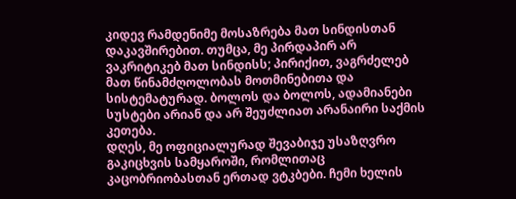კიდევ რამდენიმე მოსაზრება მათ სინდისთან დაკავშირებით. თუმცა, მე პირდაპირ არ ვაკრიტიკებ მათ სინდისს; პირიქით, ვაგრძელებ მათ წინამძღოლობას მოთმინებითა და სისტემატურად. ბოლოს და ბოლოს, ადამიანები სუსტები არიან და არ შეუძლიათ არანაირი საქმის კეთება.
დღეს, მე ოფიციალურად შევაბიჯე უსაზღვრო გაკიცხვის სამყაროში, რომლითაც კაცობრიობასთან ერთად ვტკბები. ჩემი ხელის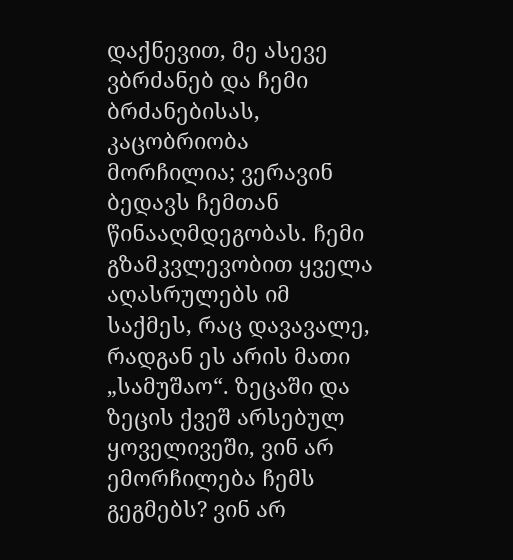დაქნევით, მე ასევე ვბრძანებ და ჩემი ბრძანებისას, კაცობრიობა მორჩილია; ვერავინ ბედავს ჩემთან წინააღმდეგობას. ჩემი გზამკვლევობით ყველა აღასრულებს იმ საქმეს, რაც დავავალე, რადგან ეს არის მათი „სამუშაო“. ზეცაში და ზეცის ქვეშ არსებულ ყოველივეში, ვინ არ ემორჩილება ჩემს გეგმებს? ვინ არ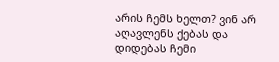არის ჩემს ხელთ? ვინ არ აღავლენს ქებას და დიდებას ჩემი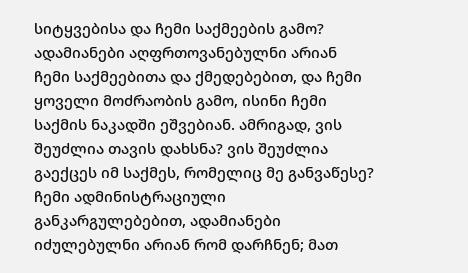სიტყვებისა და ჩემი საქმეების გამო? ადამიანები აღფრთოვანებულნი არიან ჩემი საქმეებითა და ქმედებებით, და ჩემი ყოველი მოძრაობის გამო, ისინი ჩემი საქმის ნაკადში ეშვებიან. ამრიგად, ვის შეუძლია თავის დახსნა? ვის შეუძლია გაექცეს იმ საქმეს, რომელიც მე განვაწესე? ჩემი ადმინისტრაციული განკარგულებებით, ადამიანები იძულებულნი არიან რომ დარჩნენ; მათ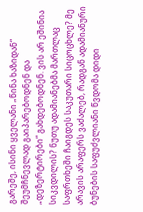გარეშე, ისინი ყველანი „წინა ხაზიდან“ შეუმჩნევლად გაიპარებოდნენ და „დეზერტირები“ გახდებოდნენ. ვის არ ეშინია სიკვდილის? ნუთუ ადამიანებმა მართლაც საფრთხეში ჩაიგდეს საკუთარი სიცოცხლე? მე არავის არაფერს ვაძალებ, რადგან ადამიანური ბუნების საფუძვლიანი წვდომა დიდი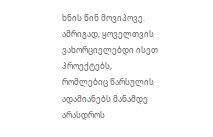ხნის წინ მოვიპოვე. ამრიგად, ყოველთვის ვახორციელებდი ისეთ პროექტებს, რომლებიც წარსულის ადამიანებს მანამდე არასდროს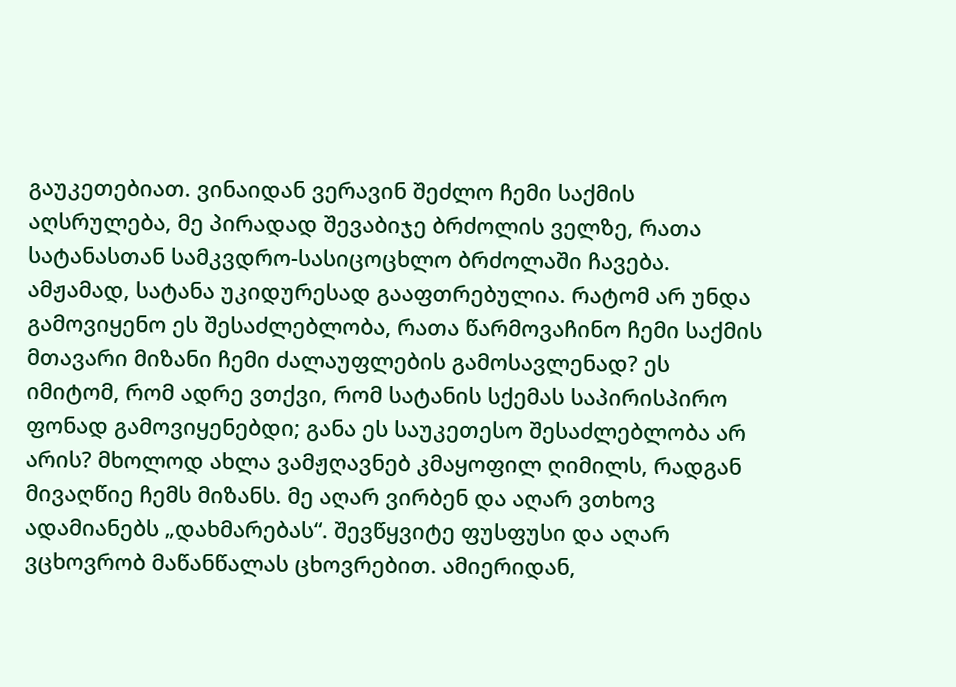გაუკეთებიათ. ვინაიდან ვერავინ შეძლო ჩემი საქმის აღსრულება, მე პირადად შევაბიჯე ბრძოლის ველზე, რათა სატანასთან სამკვდრო-სასიცოცხლო ბრძოლაში ჩავება. ამჟამად, სატანა უკიდურესად გააფთრებულია. რატომ არ უნდა გამოვიყენო ეს შესაძლებლობა, რათა წარმოვაჩინო ჩემი საქმის მთავარი მიზანი ჩემი ძალაუფლების გამოსავლენად? ეს იმიტომ, რომ ადრე ვთქვი, რომ სატანის სქემას საპირისპირო ფონად გამოვიყენებდი; განა ეს საუკეთესო შესაძლებლობა არ არის? მხოლოდ ახლა ვამჟღავნებ კმაყოფილ ღიმილს, რადგან მივაღწიე ჩემს მიზანს. მე აღარ ვირბენ და აღარ ვთხოვ ადამიანებს „დახმარებას“. შევწყვიტე ფუსფუსი და აღარ ვცხოვრობ მაწანწალას ცხოვრებით. ამიერიდან,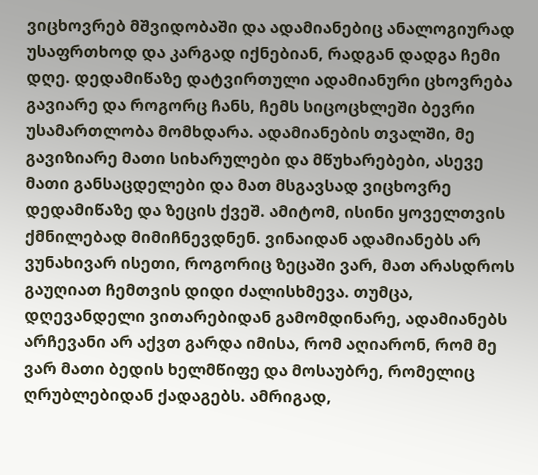ვიცხოვრებ მშვიდობაში და ადამიანებიც ანალოგიურად უსაფრთხოდ და კარგად იქნებიან, რადგან დადგა ჩემი დღე. დედამიწაზე დატვირთული ადამიანური ცხოვრება გავიარე და როგორც ჩანს, ჩემს სიცოცხლეში ბევრი უსამართლობა მომხდარა. ადამიანების თვალში, მე გავიზიარე მათი სიხარულები და მწუხარებები, ასევე მათი განსაცდელები და მათ მსგავსად ვიცხოვრე დედამიწაზე და ზეცის ქვეშ. ამიტომ, ისინი ყოველთვის ქმნილებად მიმიჩნევდნენ. ვინაიდან ადამიანებს არ ვუნახივარ ისეთი, როგორიც ზეცაში ვარ, მათ არასდროს გაუღიათ ჩემთვის დიდი ძალისხმევა. თუმცა, დღევანდელი ვითარებიდან გამომდინარე, ადამიანებს არჩევანი არ აქვთ გარდა იმისა, რომ აღიარონ, რომ მე ვარ მათი ბედის ხელმწიფე და მოსაუბრე, რომელიც ღრუბლებიდან ქადაგებს. ამრიგად,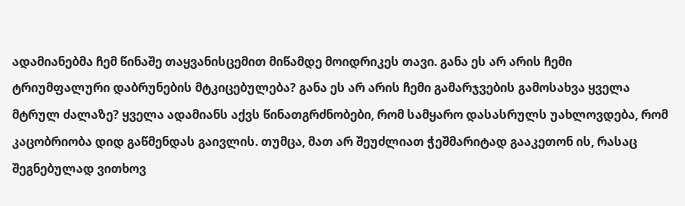ადამიანებმა ჩემ წინაშე თაყვანისცემით მიწამდე მოიდრიკეს თავი. განა ეს არ არის ჩემი ტრიუმფალური დაბრუნების მტკიცებულება? განა ეს არ არის ჩემი გამარჯვების გამოსახვა ყველა მტრულ ძალაზე? ყველა ადამიანს აქვს წინათგრძნობები, რომ სამყარო დასასრულს უახლოვდება, რომ კაცობრიობა დიდ გაწმენდას გაივლის. თუმცა, მათ არ შეუძლიათ ჭეშმარიტად გააკეთონ ის, რასაც შეგნებულად ვითხოვ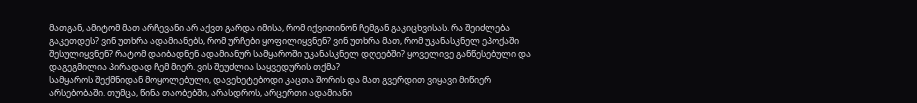მათგან, ამიტომ მათ არჩევანი არ აქვთ გარდა იმისა, რომ იქვითინონ ჩემგან გაკიცხვისას. რა შეიძლება გაკეთდეს? ვინ უთხრა ადამიანებს, რომ ურჩები ყოფილიყვნენ? ვინ უთხრა მათ, რომ უკანასკნელ ეპოქაში შესულიყვნენ? რატომ დაიბადნენ ადამიანურ სამყაროში უკანასკნელ დღეებში? ყოველივე განწესებული და დაგეგმილია პირადად ჩემ მიერ. ვის შეუძლია საყვედურის თქმა?
სამყაროს შექმნიდან მოყოლებული, დავეხეტებოდი კაცთა შორის და მათ გვერდით ვიყავი მიწიერ არსებობაში. თუმცა, წინა თაობებში, არასდროს, არცერთი ადამიანი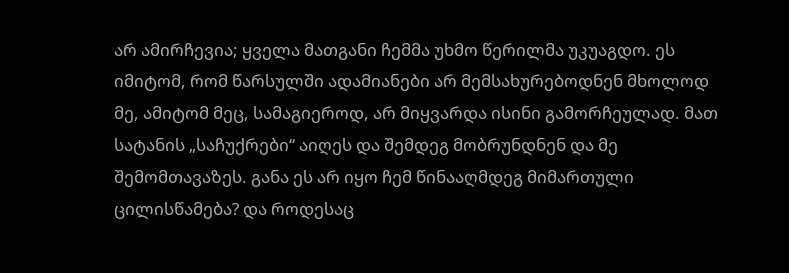არ ამირჩევია; ყველა მათგანი ჩემმა უხმო წერილმა უკუაგდო. ეს იმიტომ, რომ წარსულში ადამიანები არ მემსახურებოდნენ მხოლოდ მე, ამიტომ მეც, სამაგიეროდ, არ მიყვარდა ისინი გამორჩეულად. მათ სატანის „საჩუქრები“ აიღეს და შემდეგ მობრუნდნენ და მე შემომთავაზეს. განა ეს არ იყო ჩემ წინააღმდეგ მიმართული ცილისწამება? და როდესაც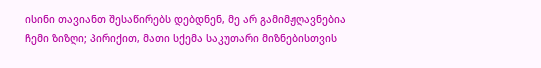ისინი თავიანთ შესაწირებს დებდნენ, მე არ გამიმჟღავნებია ჩემი ზიზღი; პირიქით, მათი სქემა საკუთარი მიზნებისთვის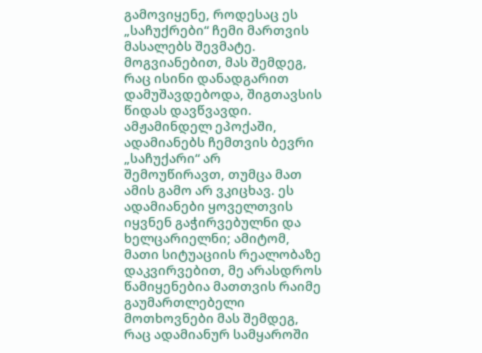გამოვიყენე, როდესაც ეს „საჩუქრები“ ჩემი მართვის მასალებს შევმატე. მოგვიანებით, მას შემდეგ, რაც ისინი დანადგარით დამუშავდებოდა, შიგთავსის წიდას დავწვავდი. ამჟამინდელ ეპოქაში, ადამიანებს ჩემთვის ბევრი „საჩუქარი“ არ შემოუწირავთ, თუმცა მათ ამის გამო არ ვკიცხავ. ეს ადამიანები ყოველთვის იყვნენ გაჭირვებულნი და ხელცარიელნი; ამიტომ, მათი სიტუაციის რეალობაზე დაკვირვებით, მე არასდროს წამიყენებია მათთვის რაიმე გაუმართლებელი მოთხოვნები მას შემდეგ, რაც ადამიანურ სამყაროში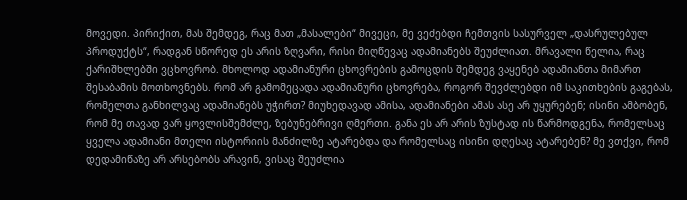მოვედი. პირიქით, მას შემდეგ, რაც მათ „მასალები“ მივეცი, მე ვეძებდი ჩემთვის სასურველ „დასრულებულ პროდუქტს“, რადგან სწორედ ეს არის ზღვარი, რისი მიღწევაც ადამიანებს შეუძლიათ. მრავალი წელია, რაც ქარიშხლებში ვცხოვრობ. მხოლოდ ადამიანური ცხოვრების გამოცდის შემდეგ ვაყენებ ადამიანთა მიმართ შესაბამის მოთხოვნებს. რომ არ გამომეცადა ადამიანური ცხოვრება, როგორ შევძლებდი იმ საკითხების გაგებას, რომელთა განხილვაც ადამიანებს უჭირთ? მიუხედავად ამისა, ადამიანები ამას ასე არ უყურებენ; ისინი ამბობენ, რომ მე თავად ვარ ყოვლისშემძლე, ზებუნებრივი ღმერთი. განა ეს არ არის ზუსტად ის წარმოდგენა, რომელსაც ყველა ადამიანი მთელი ისტორიის მანძილზე ატარებდა და რომელსაც ისინი დღესაც ატარებენ? მე ვთქვი, რომ დედამიწაზე არ არსებობს არავინ, ვისაც შეუძლია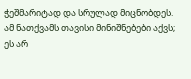ჭეშმარიტად და სრულად მიცნობდეს. ამ ნათქვამს თავისი მინიშნებები აქვს; ეს არ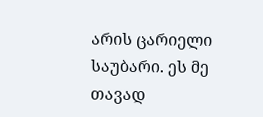არის ცარიელი საუბარი. ეს მე თავად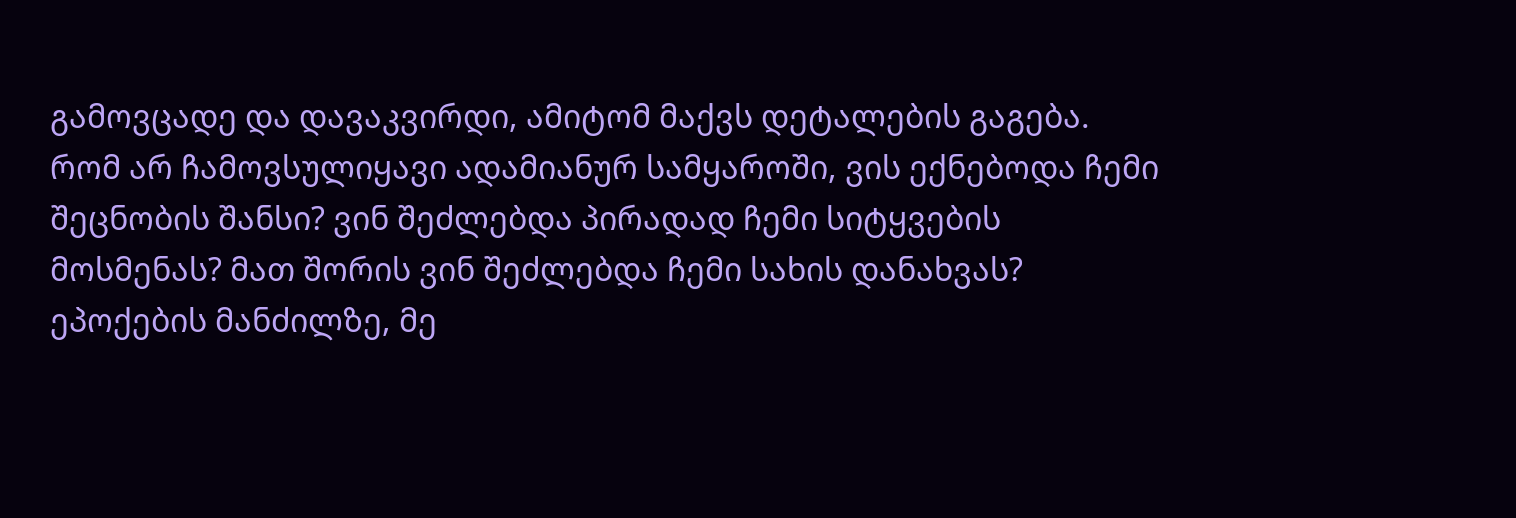გამოვცადე და დავაკვირდი, ამიტომ მაქვს დეტალების გაგება. რომ არ ჩამოვსულიყავი ადამიანურ სამყაროში, ვის ექნებოდა ჩემი შეცნობის შანსი? ვინ შეძლებდა პირადად ჩემი სიტყვების მოსმენას? მათ შორის ვინ შეძლებდა ჩემი სახის დანახვას? ეპოქების მანძილზე, მე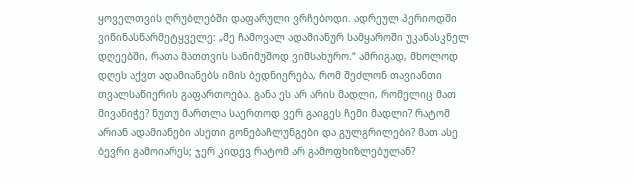ყოველთვის ღრუბლებში დაფარული ვრჩებოდი. ადრეულ პერიოდში ვიწინასწარმეტყველე: „მე ჩამოვალ ადამიანურ სამყაროში უკანასკნელ დღეებში, რათა მათთვის სანიმუშოდ ვიმსახურო.“ ამრიგად, მხოლოდ დღეს აქვთ ადამიანებს იმის ბედნიერება, რომ შეძლონ თავიანთი თვალსაწიერის გაფართოება. განა ეს არ არის მადლი, რომელიც მათ მივანიჭე? ნუთუ მართლა საერთოდ ვერ გაიგეს ჩემი მადლი? რატომ არიან ადამიანები ასეთი გონებაჩლუნგები და გულგრილები? მათ ასე ბევრი გამოიარეს; ჯერ კიდევ რატომ არ გამოფხიზლებულან?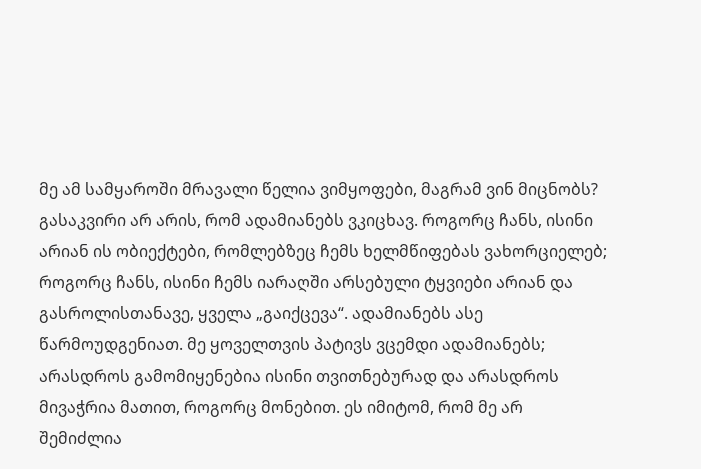მე ამ სამყაროში მრავალი წელია ვიმყოფები, მაგრამ ვინ მიცნობს? გასაკვირი არ არის, რომ ადამიანებს ვკიცხავ. როგორც ჩანს, ისინი არიან ის ობიექტები, რომლებზეც ჩემს ხელმწიფებას ვახორციელებ; როგორც ჩანს, ისინი ჩემს იარაღში არსებული ტყვიები არიან და გასროლისთანავე, ყველა „გაიქცევა“. ადამიანებს ასე წარმოუდგენიათ. მე ყოველთვის პატივს ვცემდი ადამიანებს; არასდროს გამომიყენებია ისინი თვითნებურად და არასდროს მივაჭრია მათით, როგორც მონებით. ეს იმიტომ, რომ მე არ შემიძლია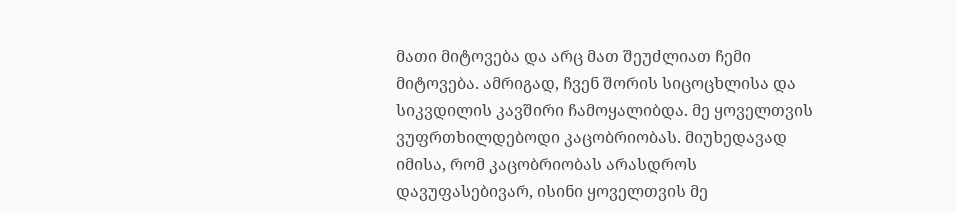მათი მიტოვება და არც მათ შეუძლიათ ჩემი მიტოვება. ამრიგად, ჩვენ შორის სიცოცხლისა და სიკვდილის კავშირი ჩამოყალიბდა. მე ყოველთვის ვუფრთხილდებოდი კაცობრიობას. მიუხედავად იმისა, რომ კაცობრიობას არასდროს დავუფასებივარ, ისინი ყოველთვის მე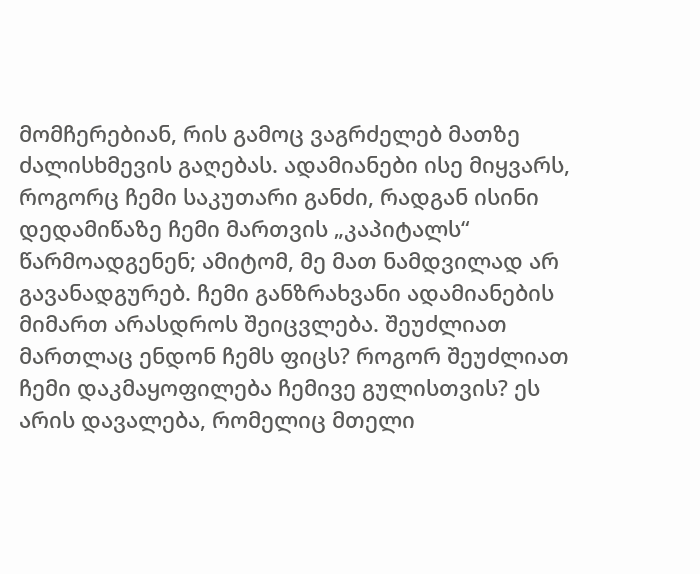მომჩერებიან, რის გამოც ვაგრძელებ მათზე ძალისხმევის გაღებას. ადამიანები ისე მიყვარს, როგორც ჩემი საკუთარი განძი, რადგან ისინი დედამიწაზე ჩემი მართვის „კაპიტალს“ წარმოადგენენ; ამიტომ, მე მათ ნამდვილად არ გავანადგურებ. ჩემი განზრახვანი ადამიანების მიმართ არასდროს შეიცვლება. შეუძლიათ მართლაც ენდონ ჩემს ფიცს? როგორ შეუძლიათ ჩემი დაკმაყოფილება ჩემივე გულისთვის? ეს არის დავალება, რომელიც მთელი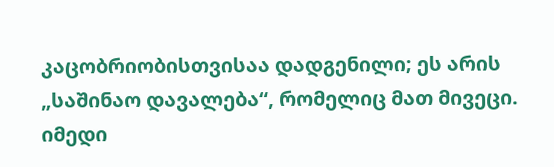კაცობრიობისთვისაა დადგენილი; ეს არის „საშინაო დავალება“, რომელიც მათ მივეცი. იმედი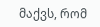მაქვს, რომ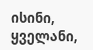ისინი, ყველანი,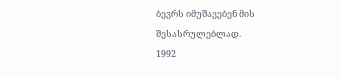ბევრს იმუშავებენ მის შესასრულებლად.
1992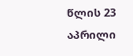წლის 23 აპრილი